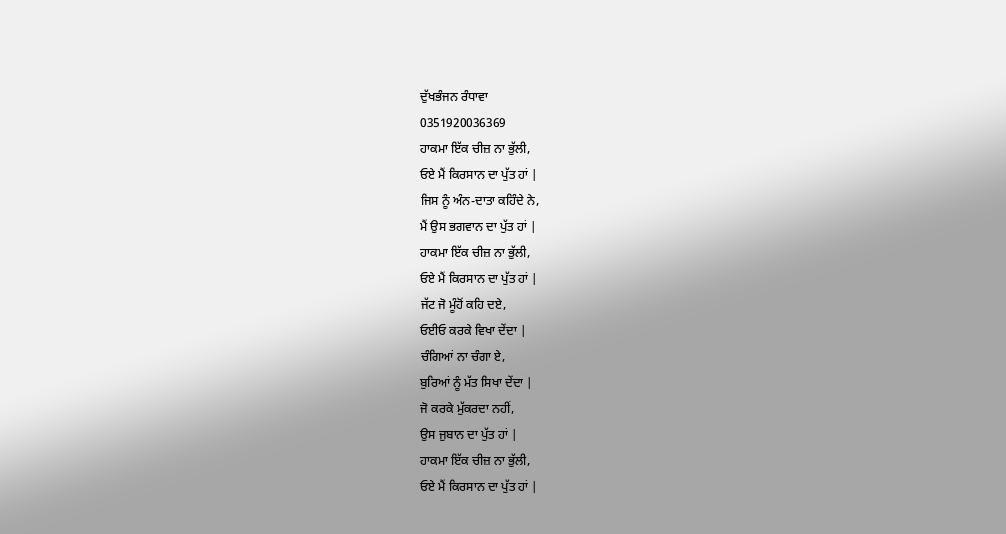ਦੁੱਖਭੰਜਨ ਰੰਧਾਵਾ
0351920036369
ਹਾਕਮਾ ਇੱਕ ਚੀਜ਼ ਨਾ ਭੁੱਲੀ,
ਓਏ ਮੈਂ ਕਿਰਸਾਨ ਦਾ ਪੁੱਤ ਹਾਂ |
ਜਿਸ ਨੂੰ ਅੰਨ-ਦਾਤਾ ਕਹਿੰਦੇ ਨੇ,
ਮੈਂ ਉਸ ਭਗਵਾਨ ਦਾ ਪੁੱਤ ਹਾਂ |
ਹਾਕਮਾ ਇੱਕ ਚੀਜ਼ ਨਾ ਭੁੱਲੀ,
ਓਏ ਮੈਂ ਕਿਰਸਾਨ ਦਾ ਪੁੱਤ ਹਾਂ |
ਜੱਟ ਜੋ ਮੂੰਹੋਂ ਕਹਿ ਦਏ,
ਓਈਓ ਕਰਕੇ ਵਿਖਾ ਦੇਂਦਾ |
ਚੰਗਿਆਂ ਨਾ ਚੰਗਾ ਏ,
ਬੁਰਿਆਂ ਨੂੰ ਮੱਤ ਸਿਖਾ ਦੇਂਦਾ |
ਜੋ ਕਰਕੇ ਮੁੱਕਰਦਾ ਨਹੀਂ,
ਉਸ ਜੁਬਾਨ ਦਾ ਪੁੱਤ ਹਾਂ |
ਹਾਕਮਾ ਇੱਕ ਚੀਜ਼ ਨਾ ਭੁੱਲੀ,
ਓਏ ਮੈਂ ਕਿਰਸਾਨ ਦਾ ਪੁੱਤ ਹਾਂ |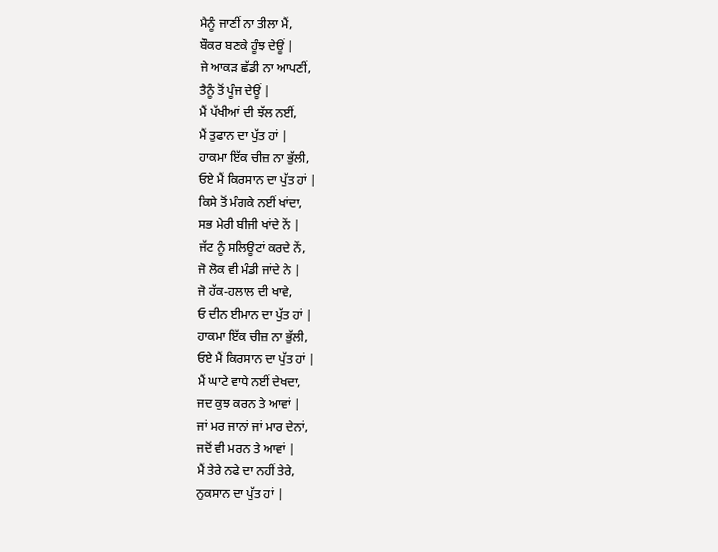ਮੈਨੂੰ ਜਾਣੀਂ ਨਾ ਤੀਲਾ ਮੈਂ,
ਬੌਕਰ ਬਣਕੇ ਹੂੰਝ ਦੇਊਂ |
ਜੇ ਆਕੜ ਛੱਡੀ ਨਾ ਆਪਣੀਂ,
ਤੈਨੂੰ ਤੋਂ ਪੂੰਜ ਦੇਊਂ |
ਮੈਂ ਪੱਖੀਆਂ ਦੀ ਝੱਲ ਨਈਂ,
ਮੈਂ ਤੁਫਾਨ ਦਾ ਪੁੱਤ ਹਾਂ |
ਹਾਕਮਾ ਇੱਕ ਚੀਜ਼ ਨਾ ਭੁੱਲੀ,
ਓਏ ਮੈਂ ਕਿਰਸਾਨ ਦਾ ਪੁੱਤ ਹਾਂ |
ਕਿਸੇ ਤੋਂ ਮੰਗਕੇ ਨਈਂ ਖਾਂਦਾ,
ਸਭ ਮੇਰੀ ਬੀਜੀ ਖਾਂਦੇ ਨੇਂ |
ਜੱਟ ਨੂੰ ਸਲਿਊਟਾਂ ਕਰਦੇ ਨੇਂ,
ਜੋ ਲੋਕ ਵੀ ਮੰਡੀ ਜਾਂਦੇ ਨੇ |
ਜੋ ਹੱਕ-ਹਲਾਲ ਦੀ ਖਾਵੇ,
ਓ ਦੀਨ ਈਮਾਨ ਦਾ ਪੁੱਤ ਹਾਂ |
ਹਾਕਮਾ ਇੱਕ ਚੀਜ਼ ਨਾ ਭੁੱਲੀ,
ਓਏ ਮੈਂ ਕਿਰਸਾਨ ਦਾ ਪੁੱਤ ਹਾਂ |
ਮੈਂ ਘਾਟੇ ਵਾਧੇ ਨਈਂ ਦੇਖਦਾ,
ਜਦ ਕੁਝ ਕਰਨ ਤੇ ਆਵਾਂ |
ਜਾਂ ਮਰ ਜਾਨਾਂ ਜਾਂ ਮਾਰ ਦੇਨਾਂ,
ਜਦੋਂ ਵੀ ਮਰਨ ਤੇ ਆਵਾਂ |
ਮੈਂ ਤੇਰੇ ਨਫੇ ਦਾ ਨਹੀਂ ਤੇਰੇ,
ਨੁਕਸਾਨ ਦਾ ਪੁੱਤ ਹਾਂ |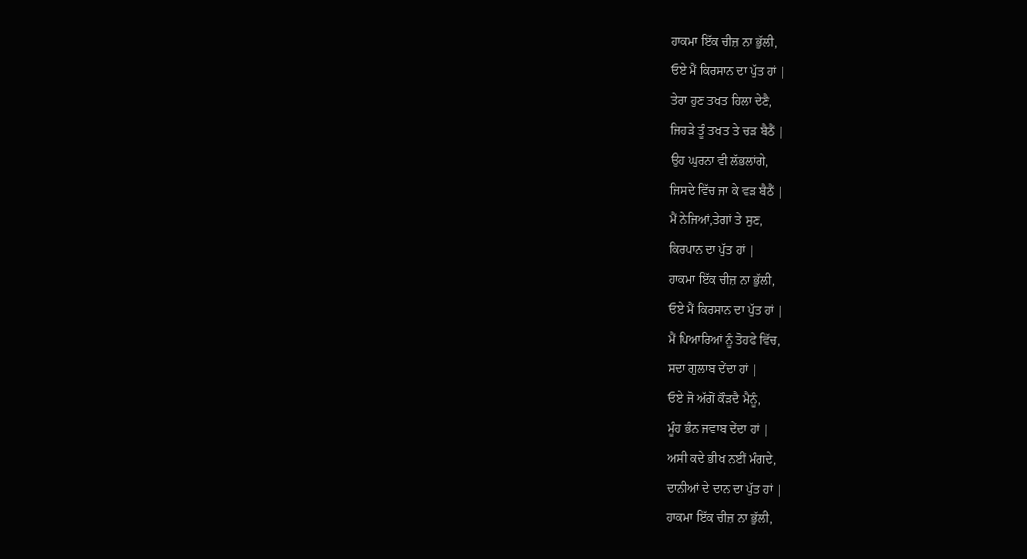ਹਾਕਮਾ ਇੱਕ ਚੀਜ਼ ਨਾ ਭੁੱਲੀ,
ਓਏ ਮੈਂ ਕਿਰਸਾਨ ਦਾ ਪੁੱਤ ਹਾਂ |
ਤੇਰਾ ਹੁਣ ਤਖਤ ਹਿਲਾ ਦੇਣੈ,
ਜਿਹੜੇ ਤੂੰ ਤਖਤ ਤੇ ਚੜ ਬੈਠੈਂ |
ਉਹ ਘੁਰਨਾ ਵੀ ਲੱਭਲਾਂਗੇ,
ਜਿਸਦੇ ਵਿੱਚ ਜਾ ਕੇ ਵੜ ਬੈਠੈਂ |
ਮੈਂ ਨੇਜਿਆਂ,ਤੇਗਾਂ ਤੇ ਸੁਣ,
ਕਿਰਪਾਨ ਦਾ ਪੁੱਤ ਹਾਂ |
ਹਾਕਮਾ ਇੱਕ ਚੀਜ਼ ਨਾ ਭੁੱਲੀ,
ਓਏ ਮੈਂ ਕਿਰਸਾਨ ਦਾ ਪੁੱਤ ਹਾਂ |
ਮੈਂ ਪਿਆਰਿਆਂ ਨੂੰ ਤੋਹਫੇ ਵਿੱਚ,
ਸਦਾ ਗੁਲਾਬ ਦੇਂਦਾ ਹਾਂ |
ਓਏ ਜੋ ਅੱਗੋਂ ਕੌੜਦੈ ਮੈਨੂੰ,
ਮੂੰਹ ਭੰਨ ਜਵਾਬ ਦੇਂਦਾ ਹਾਂ |
ਅਸੀ ਕਦੇ ਭੀਖ ਨਈਂ ਮੰਗਦੇ,
ਦਾਨੀਆਂ ਦੇ ਦਾਨ ਦਾ ਪੁੱਤ ਹਾਂ |
ਹਾਕਮਾ ਇੱਕ ਚੀਜ਼ ਨਾ ਭੁੱਲੀ,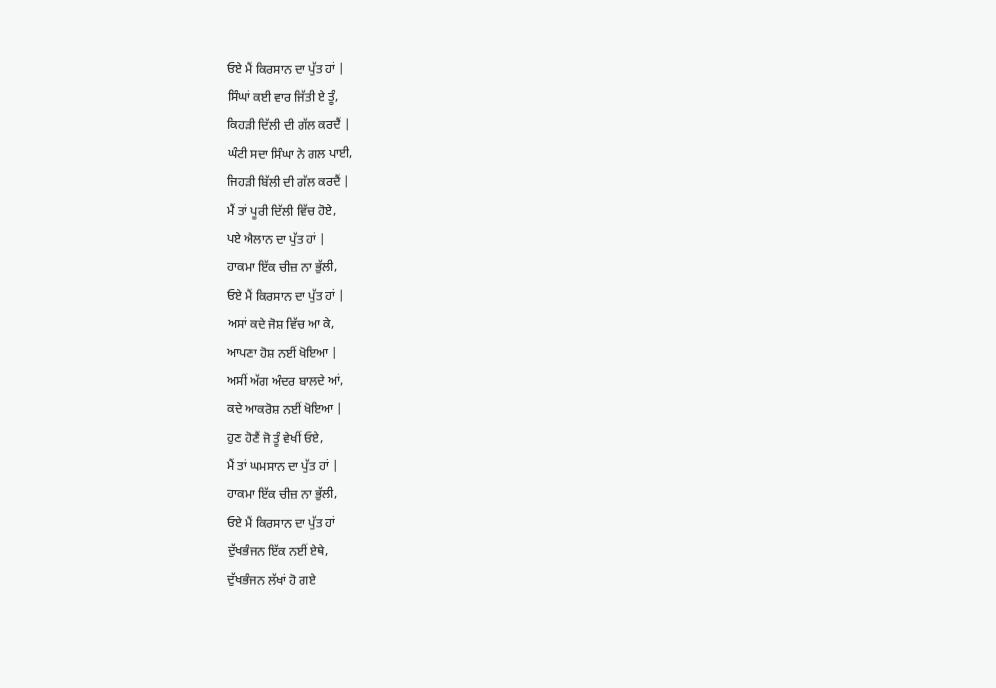ਓਏ ਮੈਂ ਕਿਰਸਾਨ ਦਾ ਪੁੱਤ ਹਾਂ |
ਸਿੰਘਾਂ ਕਈ ਵਾਰ ਜਿੱਤੀ ਏ ਤੂੰ,
ਕਿਹੜੀ ਦਿੱਲੀ ਦੀ ਗੱਲ ਕਰਦੈਂ |
ਘੰਟੀ ਸਦਾ ਸਿੰਘਾ ਨੇ ਗਲ ਪਾਈ,
ਜਿਹੜੀ ਬਿੱਲੀ ਦੀ ਗੱਲ ਕਰਦੈਂ |
ਮੈਂ ਤਾਂ ਪੂਰੀ ਦਿੱਲੀ ਵਿੱਚ ਹੋਏ,
ਪਏ ਐਲਾਨ ਦਾ ਪੁੱਤ ਹਾਂ |
ਹਾਕਮਾ ਇੱਕ ਚੀਜ਼ ਨਾ ਭੁੱਲੀ,
ਓਏ ਮੈਂ ਕਿਰਸਾਨ ਦਾ ਪੁੱਤ ਹਾਂ |
ਅਸਾਂ ਕਦੇ ਜੋਸ਼ ਵਿੱਚ ਆ ਕੇ,
ਆਪਣਾ ਹੋਸ਼ ਨਈਂ ਖੋਇਆ |
ਅਸੀਂ ਅੱਗ ਅੰਦਰ ਬਾਲਦੇ ਆਂ,
ਕਦੇ ਆਕਰੋਸ਼ ਨਈਂ ਖੋਇਆ |
ਹੁਣ ਹੋਣੈਂ ਜੋ ਤੂੰ ਵੇਖੀਂ ਓਏ,
ਮੈਂ ਤਾਂ ਘਮਸਾਨ ਦਾ ਪੁੱਤ ਹਾਂ |
ਹਾਕਮਾ ਇੱਕ ਚੀਜ਼ ਨਾ ਭੁੱਲੀ,
ਓਏ ਮੈਂ ਕਿਰਸਾਨ ਦਾ ਪੁੱਤ ਹਾਂ
ਦੁੱਖਭੰਜਨ ਇੱਕ ਨਈਂ ਏਥੇ,
ਦੁੱਖਭੰਜਨ ਲੱਖਾਂ ਹੋ ਗਏ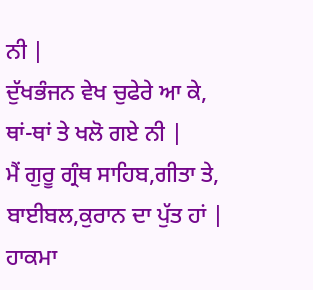ਨੀ |
ਦੁੱਖਭੰਜਨ ਵੇਖ ਚੁਫੇਰੇ ਆ ਕੇ,
ਥਾਂ-ਥਾਂ ਤੇ ਖਲੋ ਗਏ ਨੀ |
ਮੈਂ ਗੁਰੂ ਗ੍ਰੰਥ ਸਾਹਿਬ,ਗੀਤਾ ਤੇ,
ਬਾਈਬਲ,ਕੁਰਾਨ ਦਾ ਪੁੱਤ ਹਾਂ |
ਹਾਕਮਾ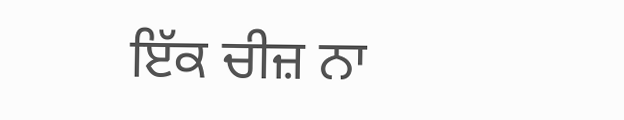ਇੱਕ ਚੀਜ਼ ਨਾ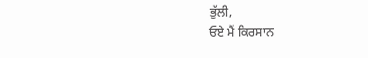ਭੁੱਲੀ,
ਓਏ ਮੈਂ ਕਿਰਸਾਨ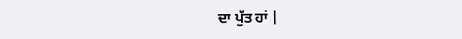ਦਾ ਪੁੱਤ ਹਾਂ |